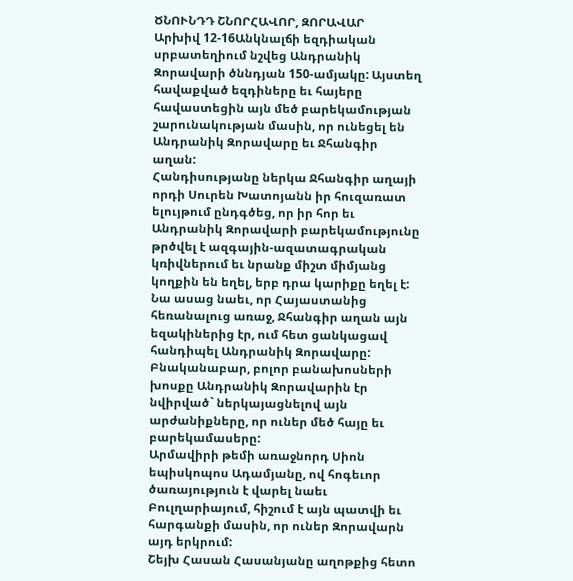ԾՆՈՒՆԴԴ ՇՆՈՐՀԱՎՈՐ, ԶՈՐԱՎԱՐ
Արխիվ 12-16Անկնալճի եզդիական սրբատեղիում նշվեց Անդրանիկ Զորավարի ծննդյան 150-ամյակը: Այստեղ հավաքված եզդիները եւ հայերը հավաստեցին այն մեծ բարեկամության շարունակության մասին, որ ունեցել են Անդրանիկ Զորավարը եւ Ջհանգիր աղան:
Հանդիսությանը ներկա Ջհանգիր աղայի որդի Սուրեն Խատոյանն իր հուզառատ ելույթում ընդգծեց, որ իր հոր եւ Անդրանիկ Զորավարի բարեկամությունը թրծվել է ազգային-ազատագրական կռիվներում եւ նրանք միշտ միմյանց կողքին են եղել, երբ դրա կարիքը եղել է: Նա ասաց նաեւ, որ Հայաստանից հեռանալուց առաջ, Ջհանգիր աղան այն եզակիներից էր, ում հետ ցանկացավ հանդիպել Անդրանիկ Զորավարը:
Բնականաբար, բոլոր բանախոսների խոսքը Անդրանիկ Զորավարին էր նվիրված` ներկայացնելով այն արժանիքները, որ ուներ մեծ հայը եւ բարեկամասերը:
Արմավիրի թեմի առաջնորդ Սիոն եպիսկոպոս Ադամյանը, ով հոգեւոր ծառայություն է վարել նաեւ Բուլղարիայում, հիշում է այն պատվի եւ հարգանքի մասին, որ ուներ Զորավարն այդ երկրում:
Շեյխ Հասան Հասանյանը աղոթքից հետո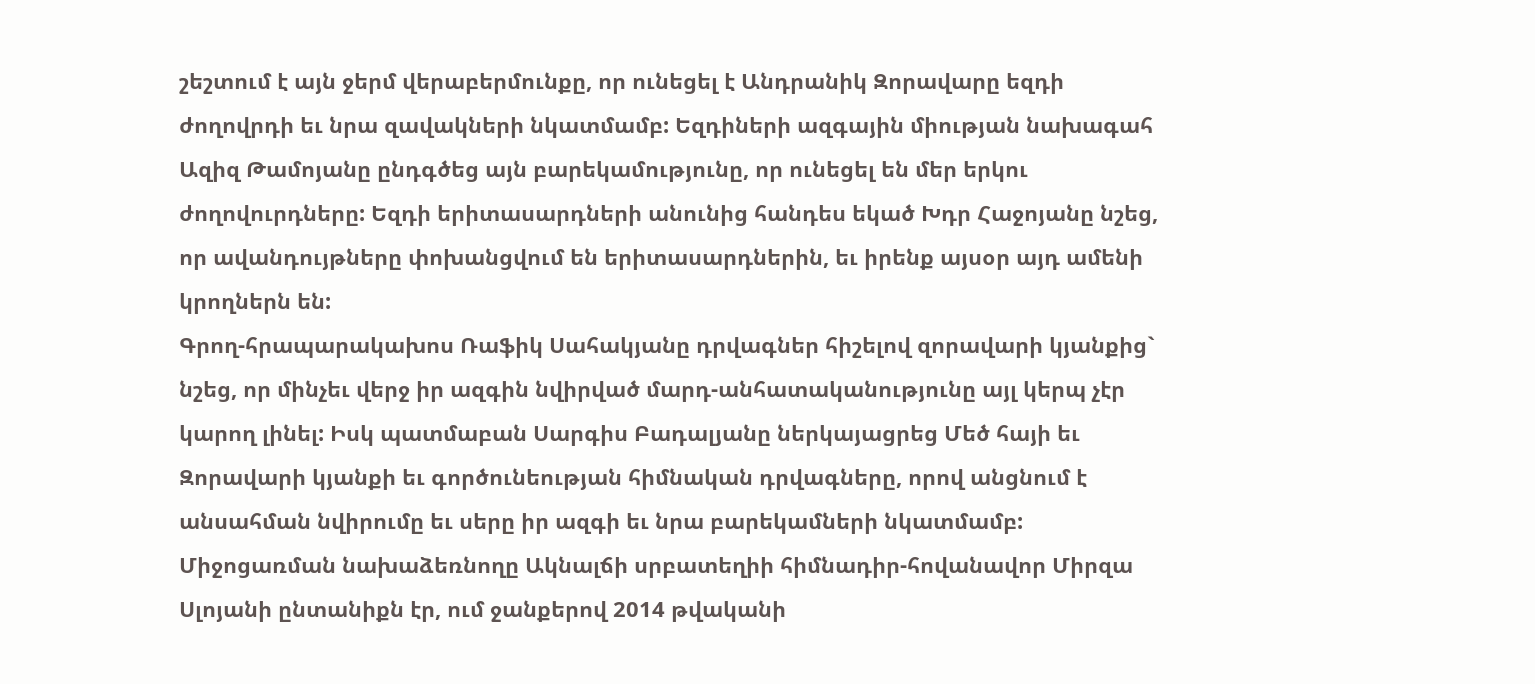շեշտում է այն ջերմ վերաբերմունքը, որ ունեցել է Անդրանիկ Զորավարը եզդի ժողովրդի եւ նրա զավակների նկատմամբ: Եզդիների ազգային միության նախագահ Ազիզ Թամոյանը ընդգծեց այն բարեկամությունը, որ ունեցել են մեր երկու ժողովուրդները: Եզդի երիտասարդների անունից հանդես եկած Խդր Հաջոյանը նշեց, որ ավանդույթները փոխանցվում են երիտասարդներին, եւ իրենք այսօր այդ ամենի կրողներն են:
Գրող-հրապարակախոս Ռաֆիկ Սահակյանը դրվագներ հիշելով զորավարի կյանքից` նշեց, որ մինչեւ վերջ իր ազգին նվիրված մարդ-անհատականությունը այլ կերպ չէր կարող լինել: Իսկ պատմաբան Սարգիս Բադալյանը ներկայացրեց Մեծ հայի եւ Զորավարի կյանքի եւ գործունեության հիմնական դրվագները, որով անցնում է անսահման նվիրումը եւ սերը իր ազգի եւ նրա բարեկամների նկատմամբ:
Միջոցառման նախաձեռնողը Ակնալճի սրբատեղիի հիմնադիր-հովանավոր Միրզա Սլոյանի ընտանիքն էր, ում ջանքերով 2014 թվականի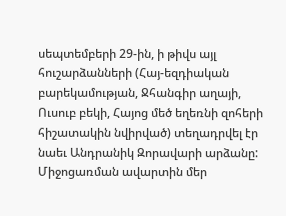սեպտեմբերի 29-ին, ի թիվս այլ հուշարձանների (Հայ-եզդիական բարեկամության, Ջհանգիր աղայի, Ուսուբ բեկի, Հայոց մեծ եղեռնի զոհերի հիշատակին նվիրված) տեղադրվել էր նաեւ Անդրանիկ Զորավարի արձանը:
Միջոցառման ավարտին մեր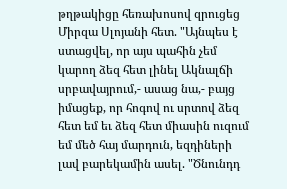թղթակիցը հեռախոսով զրուցեց Միրզա Սլոյանի հետ. "Այնպես է ստացվել, որ այս պահին չեմ կարող ձեզ հետ լինել Ակնալճի սրբավայրում,- ասաց նա,- բայց իմացեք, որ հոգով ու սրտով ձեզ հետ եմ եւ ձեզ հետ միասին ուզում եմ մեծ հայ մարդուն, եզդիների լավ բարեկամին ասել. "Ծնունդդ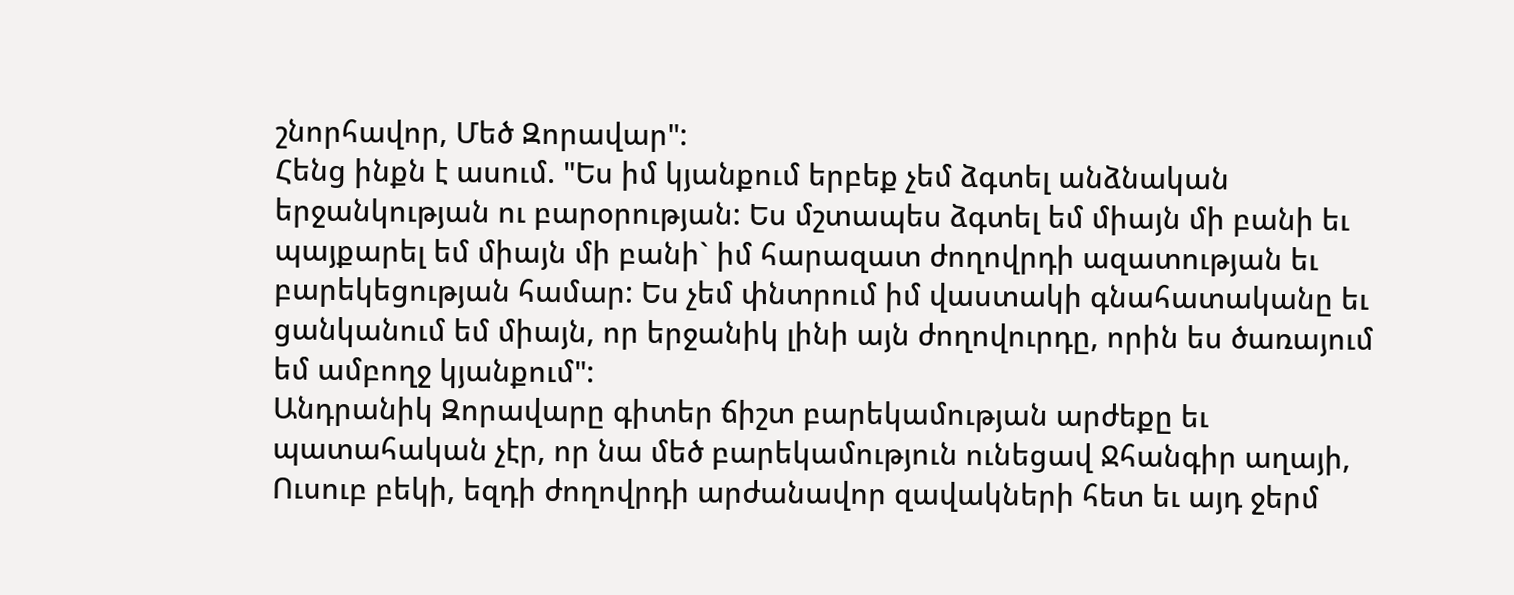շնորհավոր, Մեծ Զորավար":
Հենց ինքն է ասում. "Ես իմ կյանքում երբեք չեմ ձգտել անձնական երջանկության ու բարօրության: Ես մշտապես ձգտել եմ միայն մի բանի եւ պայքարել եմ միայն մի բանի` իմ հարազատ ժողովրդի ազատության եւ բարեկեցության համար: Ես չեմ փնտրում իմ վաստակի գնահատականը եւ ցանկանում եմ միայն, որ երջանիկ լինի այն ժողովուրդը, որին ես ծառայում եմ ամբողջ կյանքում":
Անդրանիկ Զորավարը գիտեր ճիշտ բարեկամության արժեքը եւ պատահական չէր, որ նա մեծ բարեկամություն ունեցավ Ջհանգիր աղայի, Ուսուբ բեկի, եզդի ժողովրդի արժանավոր զավակների հետ եւ այդ ջերմ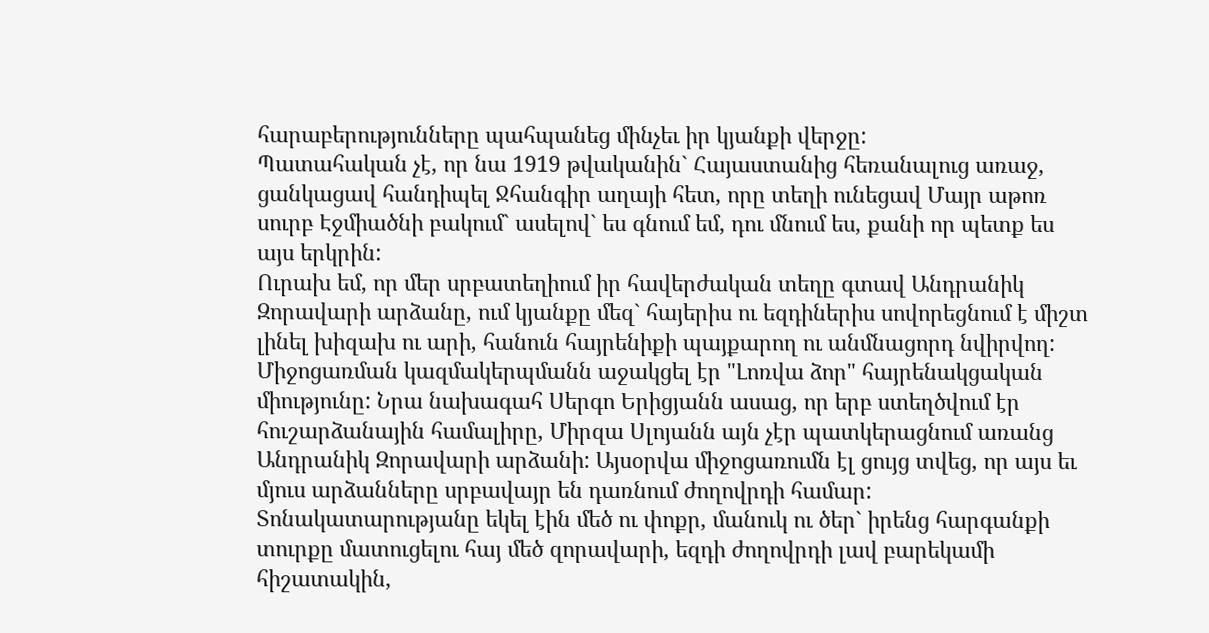հարաբերությունները պահպանեց մինչեւ իր կյանքի վերջը:
Պատահական չէ, որ նա 1919 թվականին` Հայաստանից հեռանալուց առաջ, ցանկացավ հանդիպել Ջհանգիր աղայի հետ, որը տեղի ունեցավ Մայր աթոռ սուրբ Էջմիածնի բակում` ասելով` ես գնում եմ, դու մնում ես, քանի որ պետք ես այս երկրին:
Ուրախ եմ, որ մեր սրբատեղիում իր հավերժական տեղը գտավ Անդրանիկ Զորավարի արձանը, ում կյանքը մեզ` հայերիս ու եզդիներիս սովորեցնում է միշտ լինել խիզախ ու արի, հանուն հայրենիքի պայքարող ու անմնացորդ նվիրվող:
Միջոցառման կազմակերպմանն աջակցել էր "Լոռվա ձոր" հայրենակցական միությունը: Նրա նախագահ Սերգո Երիցյանն ասաց, որ երբ ստեղծվում էր հուշարձանային համալիրը, Միրզա Սլոյանն այն չէր պատկերացնում առանց Անդրանիկ Զորավարի արձանի: Այսօրվա միջոցառումն էլ ցույց տվեց, որ այս եւ մյուս արձանները սրբավայր են դառնում ժողովրդի համար: Տոնակատարությանը եկել էին մեծ ու փոքր, մանուկ ու ծեր` իրենց հարգանքի տուրքը մատուցելու հայ մեծ զորավարի, եզդի ժողովրդի լավ բարեկամի հիշատակին,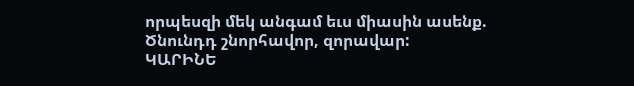որպեսզի մեկ անգամ եւս միասին ասենք.
Ծնունդդ շնորհավոր, զորավար:
ԿԱՐԻՆԵ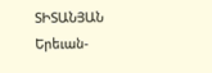ՏԻՏԱՆՅԱՆ
Երեւան-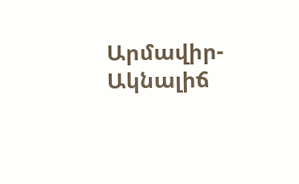Արմավիր-Ակնալիճ